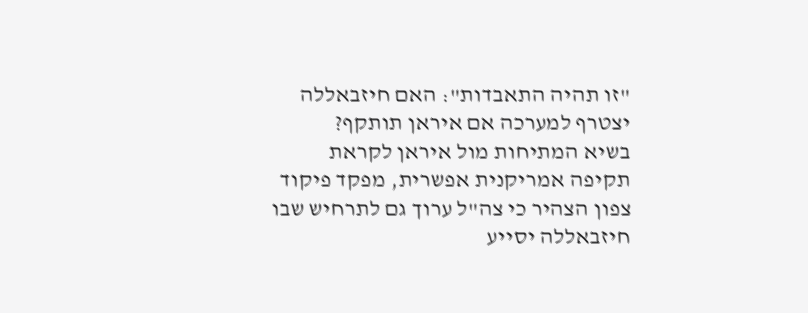"זו תהיה התאבדות": האם חיזבאללה יצטרף למערכה אם איראן תותקף?
בשיא המתיחות מול איראן לקראת תקיפה אמריקנית אפשרית, מפקד פיקוד צפון הצהיר כי צה"ל ערוך גם לתרחיש שבו חיזבאללה יסייע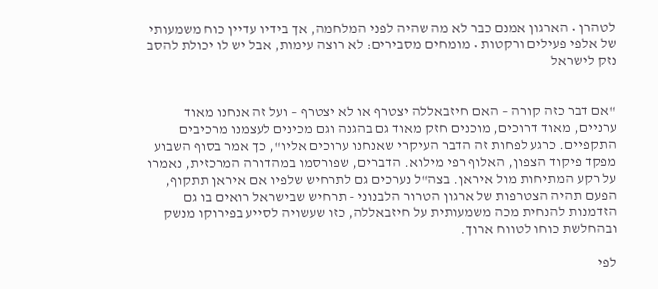לטהרן • הארגון אמנם כבר לא מה שהיה לפני המלחמה, אך בידיו עדיין כוח משמעותי של אלפי פעילים ורקטות • מומחים מסבירים: לא רוצה עימות, אבל יש לו יכולת להסב נזק לישראל


"אם דבר כזה קורה – האם חיזבאללה יצטרף או לא יצטרף – ועל זה אנחנו מאוד ערניים, מאוד דרוכים, מוכנים חזק מאוד גם בהגנה וגם מכינים לעצמנו מרכיבים התקפיים. כרגע לפחות זה הדבר העיקרי שאנחנו ערוכים אליו", כך אמר בסוף השבוע מפקד פיקוד הצפון, האלוף רפי מילוא. הדברים, שפורסמו במהדורה המרכזית, נאמרו על רקע המתיחות מול איראן. בצה"ל נערכים גם לתרחיש שלפיו אם איראן תתקוף, הפעם תהיה הצטרפות של ארגון הטרור הלבנוני - תרחיש שבישראל רואים בו גם הזדמנות להנחית מכה משמעותית על חיזבאללה, כזו שעשויה לסייע בפירוקו מנשק ובהחלשת כוחו לטווח ארוך.

לפי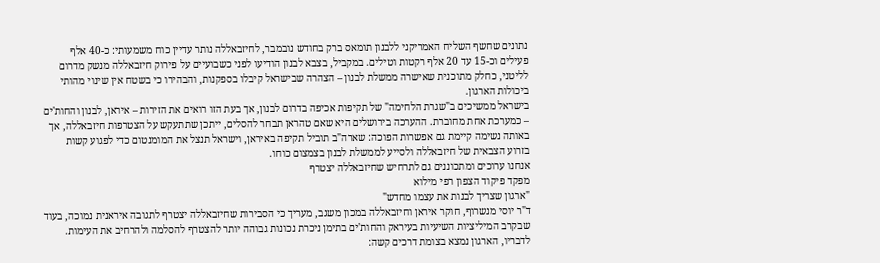נתונים שחשף השליח האמריקני ללבנון תומאס ברק בחודש נובמבר, לחיזבאללה נותר עדיין כוח משמעותי: כ-40 אלף פעילים וכ-15 עד 20 אלף רקטות וטילים. במקביל, בצבא לבנון הודיעו לפני כשבועיים על פירוק חיזבאללה מנשק מדרום לליטני, כחלק מתוכנית שאישרה ממשלת לבנון – הצהרה שבישראל קיבלו בספקנות, והבהירו כי בשטח אין שינוי מהותי ביכולות הארגון.
בישראל ממשיכים ב"שגרת הלחימה" של תקיפות אכיפה בדרום לבנון, אך בעת הזו רואים את הזירות – איראן, לבנון והחות'ים – כמערכת אחת מחוברת. ההערכה בירושלים היא שאם טהראן תבחר להסלים, ייתכן שתתעקש על הצטרפות חיזבאללה, אך באותה נשימה קיימת גם אפשרות הפוכה: שארה"ב תוביל תקיפה באיראן, וישראל תנצל את המומנטום כדי לפגוע קשות בזרוע הצבאית של חיזבאללה ולסייע לממשלת לבנון בצמצום כוחו.
אנחנו ערוכים ומתכוננים גם לתרחיש שחיזבאללה יצטרף
מפקד פיקוד הצפון רפי מילוא
"ארגון שצריך לבנות את עצמו מחדש"
ד"ר יוסי מנשרוף, חוקר איראן וחיזבאללה במכון משגב, מעריך כי הסבירות שחיזבאללה יצטרף לתגובה איראנית נמוכה, בעוד שבקרב המיליציות השיעיות בעיראק והחות'ים בתימן ניכרת נכונות גבוהה יותר להצטרף להסלמה ולהרחיב את העימות. לדבריו, הארגון נמצא בצומת דרכים קשה: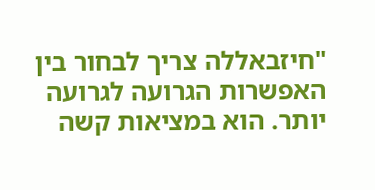"חיזבאללה צריך לבחור בין האפשרות הגרועה לגרועה יותר. הוא במציאות קשה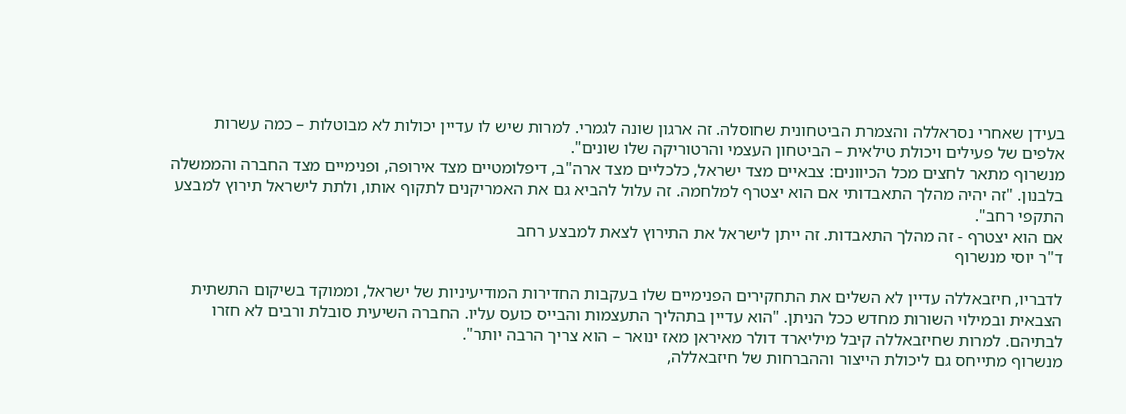בעידן שאחרי נסראללה והצמרת הביטחונית שחוסלה. זה ארגון שונה לגמרי. למרות שיש לו עדיין יכולות לא מבוטלות – כמה עשרות אלפים של פעילים ויכולת טילאית – הביטחון העצמי והרטוריקה שלו שונים".
מנשרוף מתאר לחצים מכל הכיוונים: צבאיים מצד ישראל, כלכליים מצד ארה"ב, דיפלומטיים מצד אירופה, ופנימיים מצד החברה והממשלה בלבנון. "זה יהיה מהלך התאבדותי אם הוא יצטרף למלחמה. זה עלול להביא גם את האמריקנים לתקוף אותו, ולתת לישראל תירוץ למבצע התקפי רחב".
אם הוא יצטרף - זה מהלך התאבדות. זה ייתן לישראל את התירוץ לצאת למבצע רחב
ד"ר יוסי מנשרוף

לדבריו, חיזבאללה עדיין לא השלים את התחקירים הפנימיים שלו בעקבות החדירות המודיעיניות של ישראל, וממוקד בשיקום התשתית הצבאית ובמילוי השורות מחדש ככל הניתן. "הוא עדיין בתהליך התעצמות והבייס כועס עליו. החברה השיעית סובלת ורבים לא חזרו לבתיהם. למרות שחיזבאללה קיבל מיליארד דולר מאיראן מאז ינואר – הוא צריך הרבה יותר".
מנשרוף מתייחס גם ליכולת הייצור וההברחות של חיזבאללה,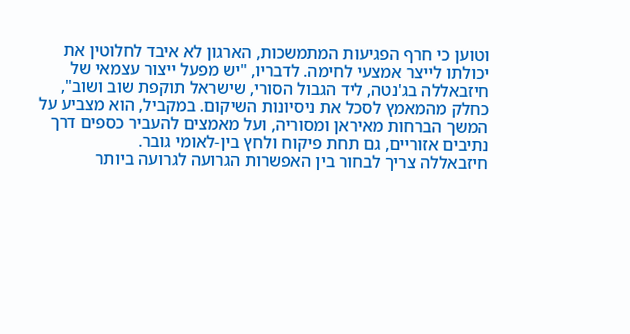וטוען כי חרף הפגיעות המתמשכות, הארגון לא איבד לחלוטין את יכולתו לייצר אמצעי לחימה. לדבריו, "יש מפעל ייצור עצמאי של חיזבאללה בג'נטה, ליד הגבול הסורי, שישראל תוקפת שוב ושוב", כחלק מהמאמץ לסכל את ניסיונות השיקום. במקביל, הוא מצביע על המשך הברחות מאיראן ומסוריה, ועל מאמצים להעביר כספים דרך נתיבים אזוריים, גם תחת פיקוח ולחץ בין-לאומי גובר.
חיזבאללה צריך לבחור בין האפשרות הגרועה לגרועה ביותר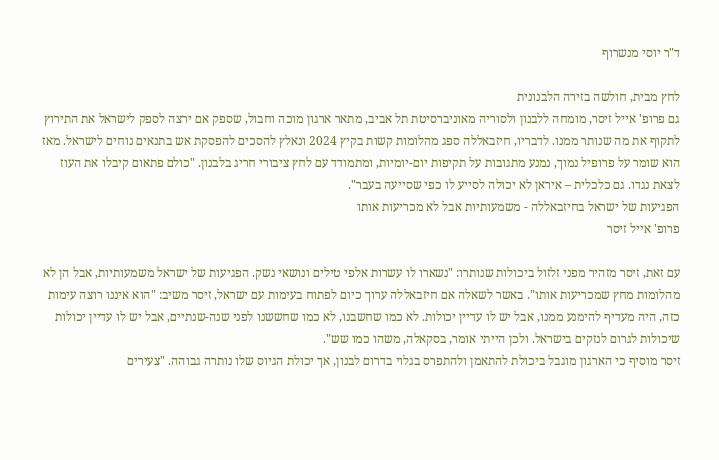ד"ר יוסי מנשרוף

לחץ מבית, חולשה בזירה הלבנונית
גם פרופ' אייל זיסר, מומחה ללבנון ולסוריה מאוניברסיטת תל אביב, מתאר ארגון מוכה וחבול, שספק אם ירצה לספק לישראל את התירוץ לתקוף את מה שנותר ממנו. לדבריו, חיזבאללה ספג מהלומות קשות בקיץ 2024 ונאלץ להסכים להפסקת אש בתנאים נוחים לישראל. מאז הוא שומר על פרופיל נמוך, נמנע מתגובות על תקיפות יום-יומיות, ומתמודד עם לחץ ציבורי חריג בלבנון. "כולם פתאום קיבלו את העוז לצאת נגדו. גם כלכלית – איראן לא יכולה לסייע לו כפי שסייעה בעבר".
הפגיעות של ישראל בחיזבאללה - משמעותיות אבל לא מכריעות אותו
פרופ' אייל זיסר

עם זאת, זיסר מזהיר מפני זלזול ביכולות שנותרו: "נשארו לו עשרות אלפי טילים ונושאי נשק. הפגיעות של ישראל משמעותיות, אבל הן לא מהלומות מחץ שמכריעות אותו". באשר לשאלה אם חיזבאללה ערוך כיום לפתוח בעימות עם ישראל, זיסר משיב: "הוא איננו רוצה עימות כזה, היה מעדיף להימנע ממנו, אבל יש לו עדיין יכולות. לא כמו שחשבנו, לא כמו שחששנו לפני שנה-שנתיים, אבל יש לו עדיין יכולות שיכולות לגרום לנזקים בישראל. ולכן הייתי אומר, בסקאלה, משהו כמו שש".
זיסר מוסיף כי הארגון מוגבל ביכולת להתאמן ולהתפרס בגלוי בדרום לבנון, אך יכולת הגיוס שלו נותרה גבוהה. "צעירים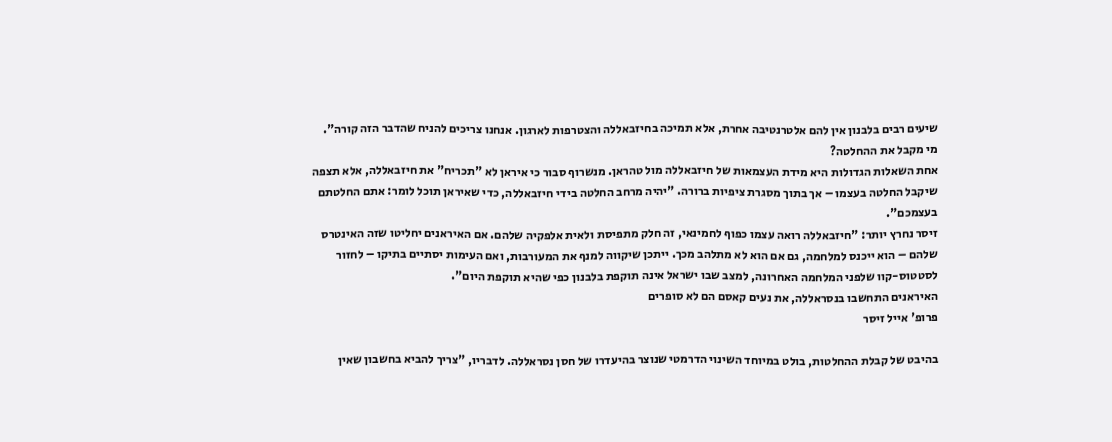שיעים רבים בלבנון אין להם אלטרנטיבה אחרת, אלא תמיכה בחיזבאללה והצטרפות לארגון. אנחנו צריכים להניח שהדבר הזה קורה".
מי מקבל את ההחלטה?
אחת השאלות הגדולות היא מידת העצמאות של חיזבאללה מול טהראן. מנשרוף סבור כי איראן לא "תכריח" את חיזבאללה, אלא תצפה שיקבל החלטה בעצמו – אך בתוך מסגרת ציפיות ברורה. "יהיה מרחב החלטה בידי חיזבאללה, כדי שאיראן תוכל לומר: אתם החלטתם בעצמכם".
זיסר נחרץ יותר: "חיזבאללה רואה עצמו כפוף לחמינאי, זה חלק מתפיסת ולאית אלפקיה שלהם. אם האיראנים יחליטו שזה האינטרס שלהם – הוא ייכנס למלחמה, גם אם הוא לא מתלהב מכך. ייתכן שיקווה למנף את המעורבות, ואם העימות יסתיים בתיקו – לחזור לסטטוס-קוו שלפני המלחמה האחרונה, למצב שבו ישראל אינה תוקפת בלבנון כפי שהיא תוקפת היום".
האיראנים התחשבו בנסראללה, את נעים קאסם הם לא סופרים
פרופ' אייל זיסר

בהיבט של קבלת ההחלטות, בולט במיוחד השינוי הדרמטי שנוצר בהיעדרו של חסן נסראללה. לדבריו, "צריך להביא בחשבון שאין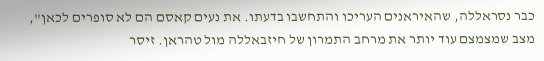כבר נסראללה, שהאיראנים העריכו והתחשבו בדעתו. את נעים קאסם הם לא סופרים לכאן", מצב שמצמצם עוד יותר את מרחב התמרון של חיזבאללה מול טהראן. זיסר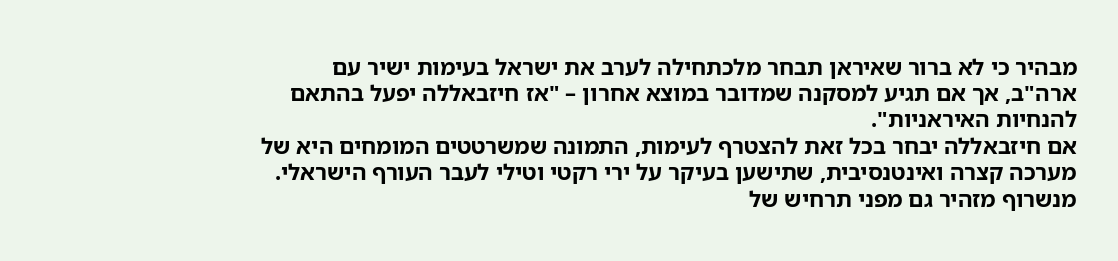מבהיר כי לא ברור שאיראן תבחר מלכתחילה לערב את ישראל בעימות ישיר עם ארה"ב, אך אם תגיע למסקנה שמדובר במוצא אחרון – "אז חיזבאללה יפעל בהתאם להנחיות האיראניות".
אם חיזבאללה יבחר בכל זאת להצטרף לעימות, התמונה שמשרטטים המומחים היא של מערכה קצרה ואינטנסיבית, שתישען בעיקר על ירי רקטי וטילי לעבר העורף הישראלי. מנשרוף מזהיר גם מפני תרחיש של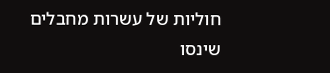חוליות של עשרות מחבלים שינסו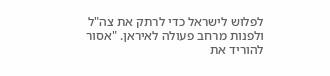לפלוש לישראל כדי לרתק את צה"ל ולפנות מרחב פעולה לאיראן. "אסור להוריד את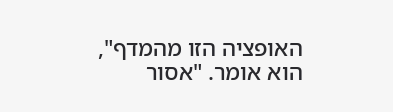האופציה הזו מהמדף", הוא אומר. "אסור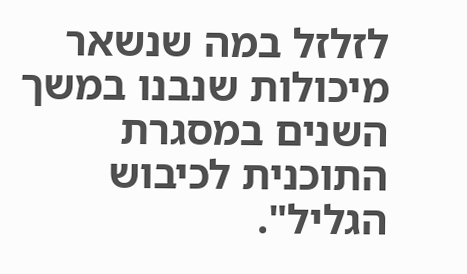לזלזל במה שנשאר מיכולות שנבנו במשך השנים במסגרת התוכנית לכיבוש הגליל".